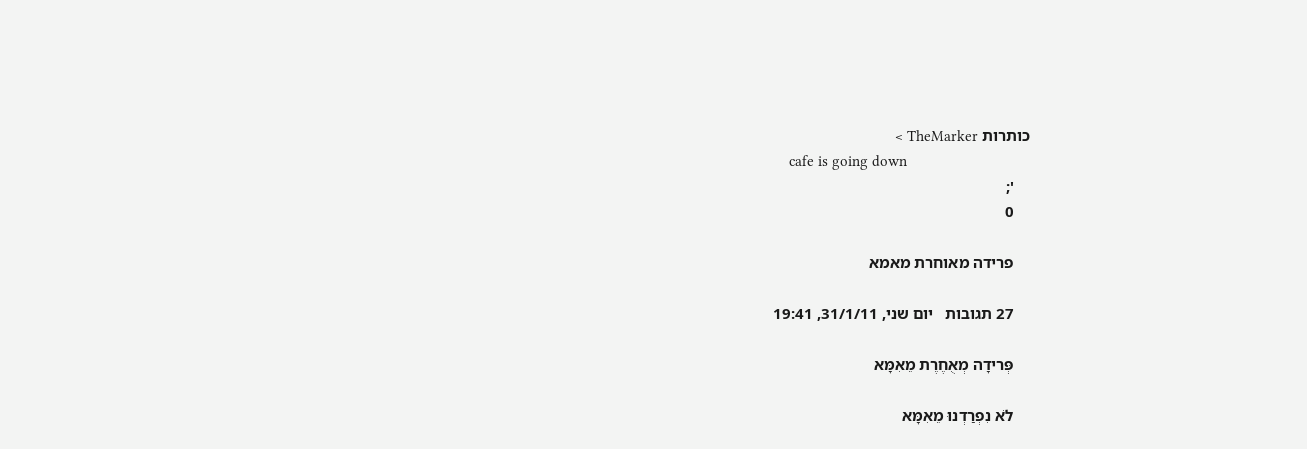כותרות TheMarker >
    cafe is going down
    ';
    0

    פרידה מאוחרת מאמא

    27 תגובות   יום שני, 31/1/11, 19:41

    פְּרידָה מְאֻחֶרֶת מֵאִמָּא

    לֹא נִפְרַדְנוּ מֵאִמָּא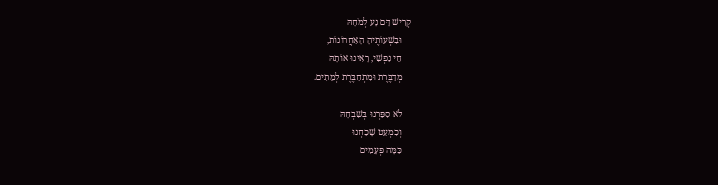קְרִישׁ דָּם נָע לְמֹחָהּ
    וּבִשְׁעוֹתֶיהָ הָאַחֲרוֹנוֹת,
    חֵי נַפְשִׁי, רָאִינוּ אוֹתָהּ
    מְדַבֶּרֶת וּמִתְחַבֶּרֶת לְמֵתִים.

    לֹא סִפַּרְנוּ בְּשִׁבְחָהּ
    וְכִמְעַט שָׁכַחְנוּ
    כַּמָּה פְּעָמִים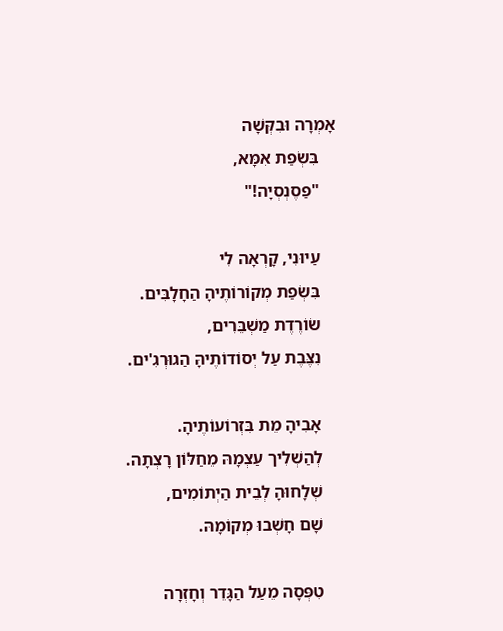אָמְרָה וּבִקְּשָׁה
    בִּשְׂפַת אִמָּא,
    "פַּסֶנְסְיָה!"

    עַיוּנִי, קָרְאָה לִי
    בִּשְׂפַת מְקוֹרוֹתֶיהָ הַחָלָבִּים.
    שׂוֹרֶדֶת מַשְׁבֵּרִים,
    נִצֶּבֶת עַל יְסוֹדוֹתֶיהָּ הַגוּרְגִ'ים.

    אָבִיהָ מֵת בִּזְרוֹעוֹתֶיהָ.
    לְהַשְׁלִיך עַצְמָהּ מֵחַלּוֹן רָצְתָה.
    שְׁלָחוּהָ לְבֵית הַיְתוֹמִים,
    שָׁם חָשְׁבוּ מְקוֹמָהּ.

    טִפְּסָה מֵעַל הַגָּדֵר וְחָזְרָה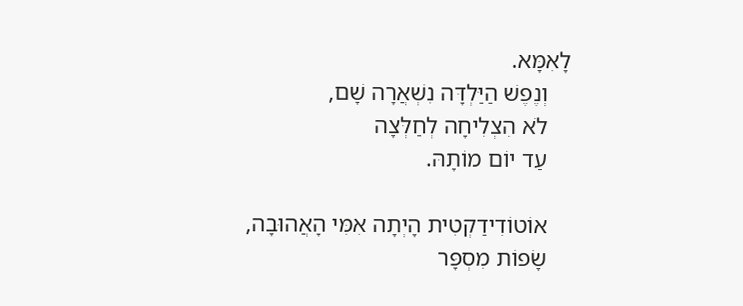לָאִמָּא.
    וְנֶפֶשׁ הַיַּלְדָּה נִשְׁאֲרָה שָׁם,
    לֹא הִצְלִיחָה לְחַלְּצָה
    עַד יוֹם מוֹתָהּ.

    אוֹטוֹדִידַקְטִית הָיְתָה אִמִּי הָאֲהוּבָה,
    שָׂפוֹת מִסְפָּר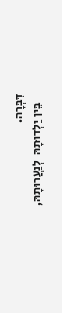דִּבְּרָה.
    בֵּין יַלְדוּתָהּ  לְנַעֲרוּתָהּ,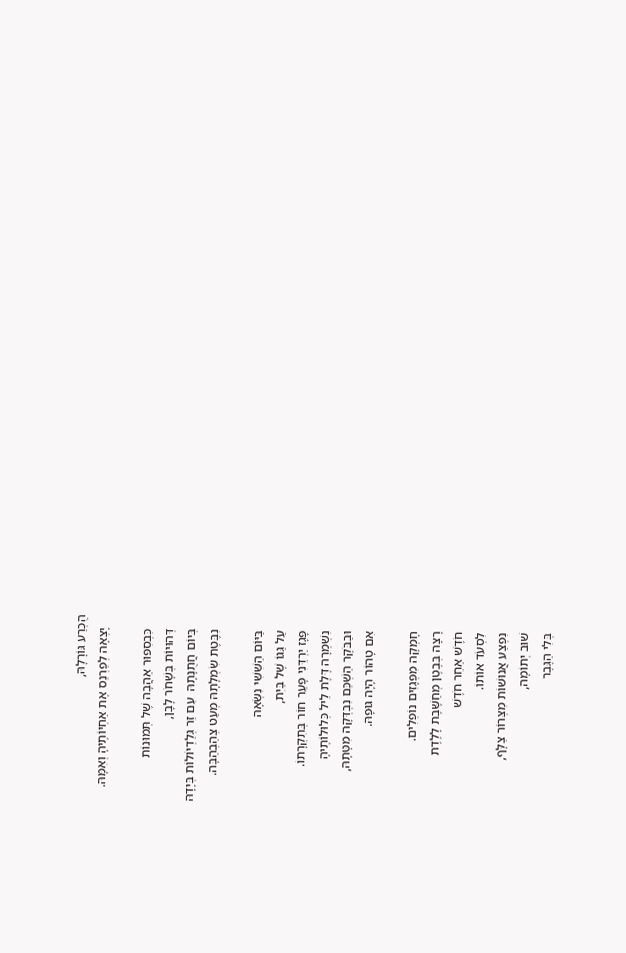הֻכְרַע גּוֹרָלָהּ,
    יָצְאָה לְפַרְנֵס אֶת אַחְיוֹתֶיהָ וְאִמָּהּ.

    כִּבְסִפּוּר אַהֲבָה שֶׁל תְּמוּנוֹת
    דְּהוּיוֹת בְּשָׁחֹר לָבָן,
    בְּיוֹם חֲתֻנָּתָהּ  עִם זֵר גְּלַדְיוֹלוֹת בְּיָדָהּ
    נִבֶּטֶת שִׂמְלָתָהּ מְעַט צְהַבְהַבָּה.

    בַּיּוֹם הַשִּׁשִּׁי נִשְּׂאָה
    עַל גַּגּוֹ שֶׁל בַּיִת,
    פָּגָז יַרְדֵּנִי פָּעַר חוֹר בְּתִקְרָתוֹ.
    נִשְׁמְרָה דֶּלֶת לֵיל כְּלוּלוֹתֶיהָ
    וּבַבֹּקֶר הַשְׁכֵּם נִבְדְּקָה מִטָּתָהּ,
    אִם טָהוֹר הָיָה גּוּפָהּ.

    חָמְקָה מִפְּגָזִים נוֹפְלִים.
    רָצָה בְּבֶטֶן מְחַשֶּׁבֶת לָלֶדֶת
    חֹדֶשׁ אַחֵר חֹדֶשׁ
    לִסְעֹד אוֹתוֹ.
    נִפְצַע אֲנוּשׁוֹת מִצְּרוֹר צַלָּף,
    שׁוּב יְתוֹמָה,
    בְּלִי הַגֶּבֶר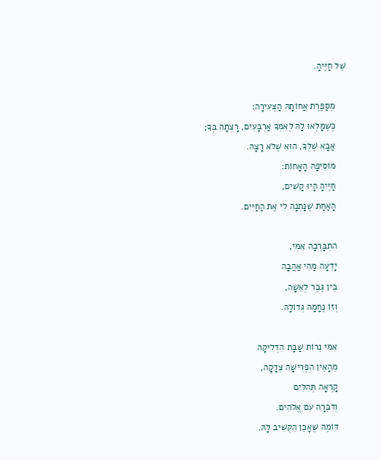שֶׁל חַיֶּיהָ.

    מְסַפֶּרֶת אֲחוֹתָהּ הַצְּעִירָה:
    כְּשֶׁמָּלְאוּ לָהּ לְאִמְּךָ אַרְבָּעִים, רָצְתָה בְּךָ;
    אַבָּא שֶׁלְּךָ, הוּא שֶׁלֹּא רָצָה.
    מוֹסִיפָה הָאָחוֹת:
    חַיֶּיהָ הָיוּ קָשִׁים,
    הָאַחַת שֶׁנָּתְנָה לִי אֶת הַחַיִּים.

    הִתְבָּרְכָה אִמִּי,
    יָדְעָה מַהִי אַהֲבָה
    בֵּין גֶּבֶר לְאִשָּׁה,
    וְזוֹ נֶחָמָה גְּדוֹלָה.

    אִמִּי נֵרוֹת שַׁבָּת הִדְלִיקָה
    מֵהָאֵין הִפְרִישָׁה צְדָקָה,
    קָרְאָה תְּהִלִּים
    וְדִבְּרָה עִם אֱלֹהִים.
    דּוֹמֶה שֶׁאָכֵן הִקְשִׁיב לָהּ.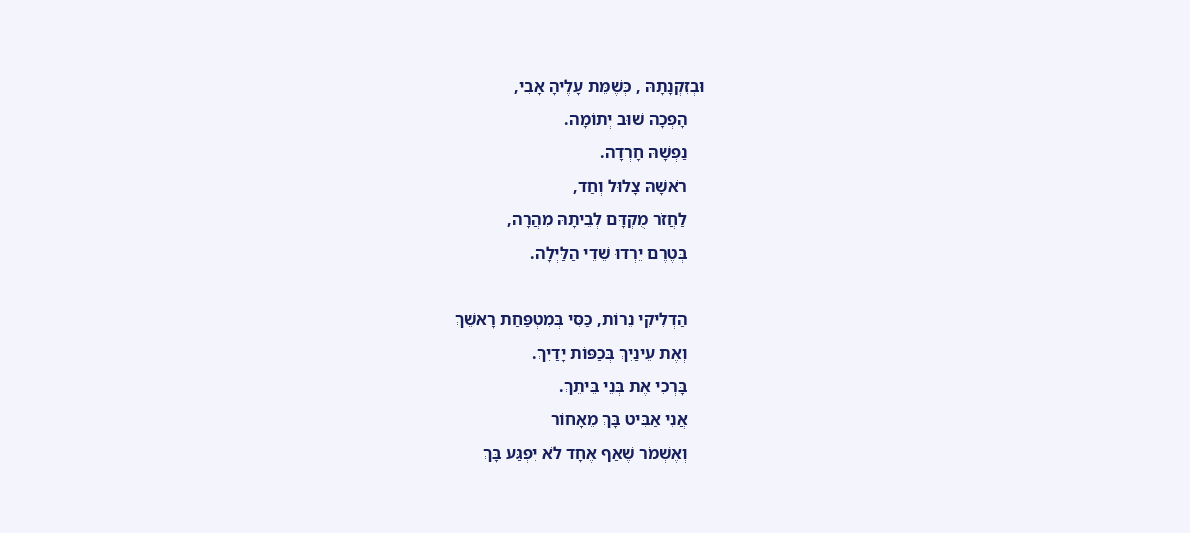וּבְזִקְנָתָהּ , כְּשֶׁמֵּת עָלֶיהָ אָבִי,
    הָפְכָה שׁוּב יְתוֹמָה.
    נַפְשָׁהּ חָרְדָה.
    רֹאשָׁהּ צָלוּל וְחַד,
    לַחֲזֹר מֻקְדָּם לְבֵיתָהּ מִהֲרָה,
    בְּטֶרֶם יֵרְדוּ שֵׁדֵי הַלַּיְלָה.

    הַדְלִיקִי נֵרוֹת, כַּסִּי בְּמִטְפַּחַת רָאשֵׁךְ
    וְאֶת עֵינַיִךְ בְּכַפּוֹת יָדַיִךְ.
    בָּרְכִי אֶת בְּנֵי בֵּיתֵךְ.
    אֲנִי אַבִּיט בָּךְ מֵאָחוֹר
    וְאֶשְׁמֹר שֶׁאַף אֶחָד לֹא יִפְגַּע בָּךְ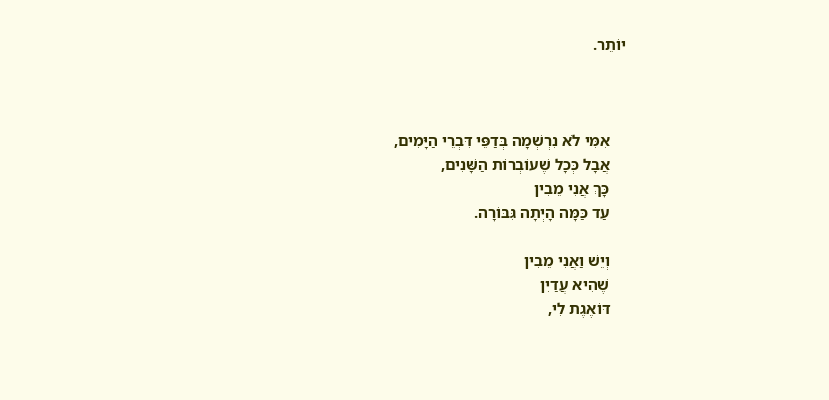יוֹתֵר.



    אִמִּי לֹא נִרְשְׁמָה בְּדַפֵּי דִּבְרֵי הַיָּמִים,
    אֲבָל כְּכָל שֶׁעוֹבְרוֹת הַשָּׁנִים,
    כָּךְ אֲנִי מֵבִין
    עַד כַּמָּה הָיְתָה גִּבּוֹרָה.

    וְיֵשׁ וַאֲנִי מֵבִין
    שֶׁהִיא עֲדַיִן
    דּוֹאֶגֶת לִי,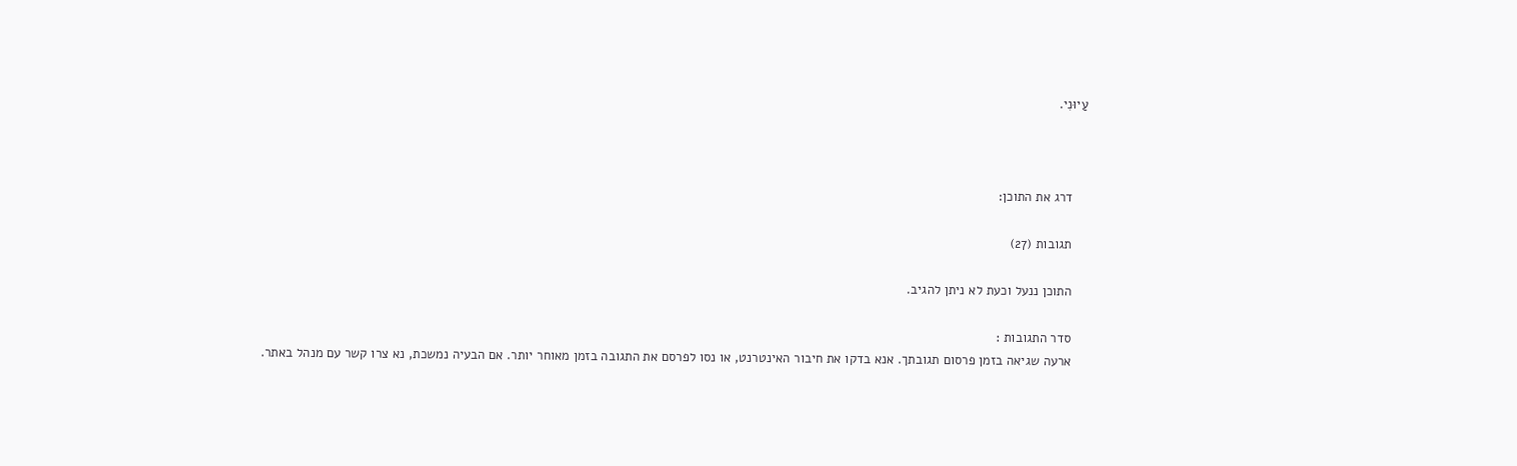עַיוּנִי.



    דרג את התוכן:

    תגובות (27)

    התוכן ננעל וכעת לא ניתן להגיב.

    סדר התגובות :
    ארעה שגיאה בזמן פרסום תגובתך. אנא בדקו את חיבור האינטרנט, או נסו לפרסם את התגובה בזמן מאוחר יותר. אם הבעיה נמשכת, נא צרו קשר עם מנהל באתר.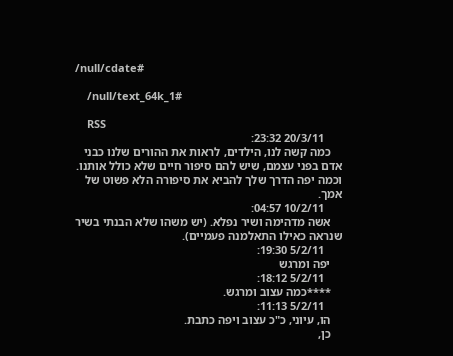/null/cdate#

    /null/text_64k_1#

    RSS
      20/3/11 23:32:
    כמה קשה לנו, הילדים, לראות את ההורים שלנו כבני אדם בפני עצמם, שיש להם סיפור חיים שלא כולל אותנו. וכמה יפה הדרך שלך להביא את סיפורה הלא פשוט של אמך.
      10/2/11 04:57:
    אשה מדהימה ושיר נפלא. (יש משהו שלא הבנתי בשיר שנראה כאילו התאלמנה פעמיים).
      5/2/11 19:30:
    יפה ומרגש
      5/2/11 18:12:
    ****כמה עצוב ומרגש.
      5/2/11 11:13:
    הו, עיוני, כ"כ עצוב ויפה כתבת.
    כן,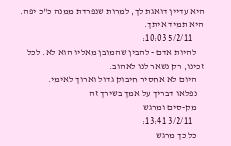היא עדיין דואגת לך, למרות שנפרדת ממנה כ"כ יפה. היא תמיד איתך.
      5/2/11 10:03:
    להיות אדם - להבין שהמובן מאליו הוא לא. לכל זכינו, רק נשאר לנו לאהוב.
    היום לא אחסיר חיבוק גדול וארוך לאימי.
    נפלאו דבריך על אמך בשירך זה
    מק-סים ומרגש
      3/2/11 13:41:
    כל כך מרגש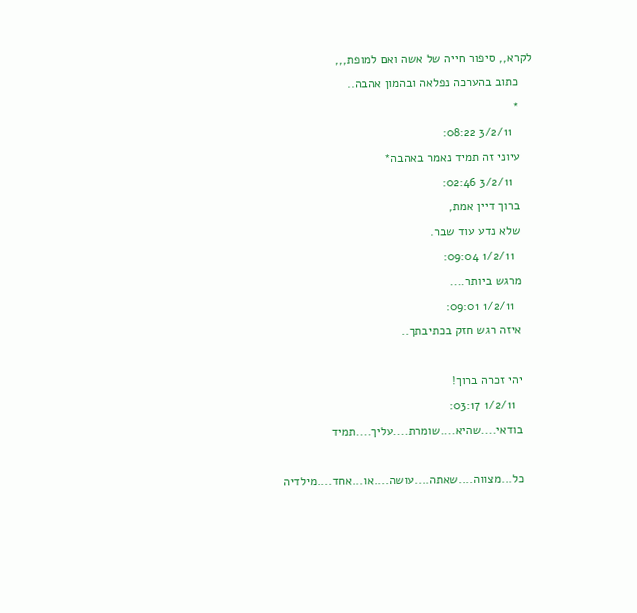לקרא,, סיפור חייה של אשה ואם למופת,,,
    כתוב בהערכה נפלאה ובהמון אהבה..
    *
      3/2/11 08:22:
    עיוני זה תמיד נאמר באהבה*
      3/2/11 02:46:
    ברוך דיין אמת,
    שלא נדע עוד שבר.
      1/2/11 09:04:
    מרגש ביותר....
      1/2/11 09:01:
    איזה רגש חזק בכתיבתך..

    יהי זכרה ברוך!
      1/2/11 03:17:
    בודאי....שהיא....שומרת....עליך....תמיד

    כל...מצווה....שאתה....עושה....או...אחד....מילדיה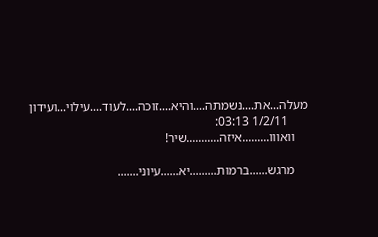מעלה...את....נשמתה....והיא....זוכה....לעוד....עילוי...ועידון
      1/2/11 03:13:
    וואווו.........איזה...........שיר!

    מרגש......ברמות.........יא......עיוני.......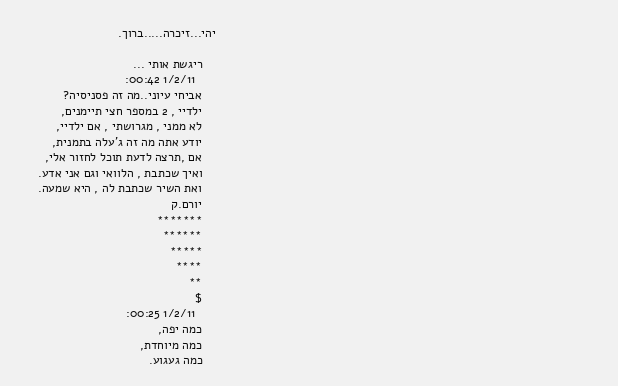יהי...זיכרה.....ברוך.

    ריגשת אותי ...
      1/2/11 00:42:
    אביחי עיוני..מה זה פסניסיה?
    ילדיי , 2 במספר חצי תיימנים,
    לא ממני , מגרושתי , אם ילדיי,
    יודע אתה מה זה ג'עלה בתמנית,
    אם ,תרצה לדעת תוכל לחזור אלי,
    ואיך שכתבת , הלוואי וגם אני אדע.
    ואת השיר שכתבת לה , היא שמעה.
    יורם.ק
    *******
    ******
    *****
    ****
    **
    $
      1/2/11 00:25:
    כמה יפה,
    כמה מיוחדת,
    כמה געגוע.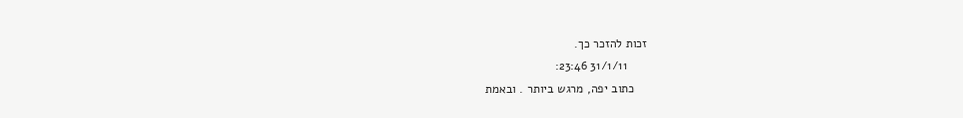זכות להזכר כך.
      31/1/11 23:46:
    כתוב יפה, מרגש ביותר . ובאמת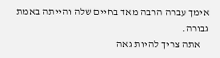אימך עברה הרבה מאד בחיים שלה והייתה באמת גבורה.
    אתה צריך להיות גאה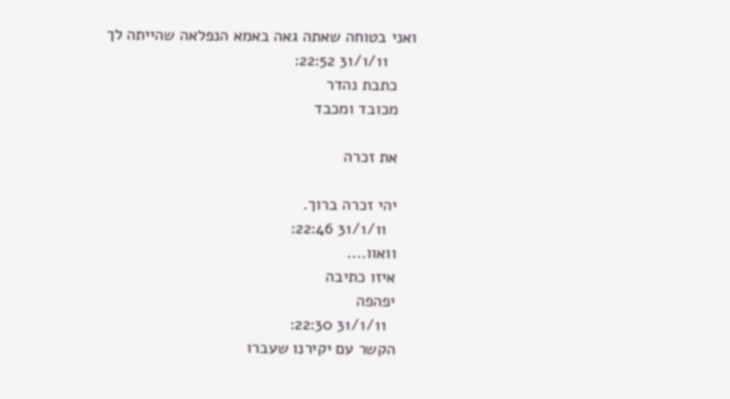ואני בטוחה שאתה גאה באמא הנפלאה שהייתה לך
      31/1/11 22:52:
    כתבת נהדר
    מכובד ומכבד

    את זכרה

    יהי זכרה ברוך.
      31/1/11 22:46:
    וואוו....
    איזו כתיבה
    יפהפה
      31/1/11 22:30:
    הקשר עם יקירנו שעברו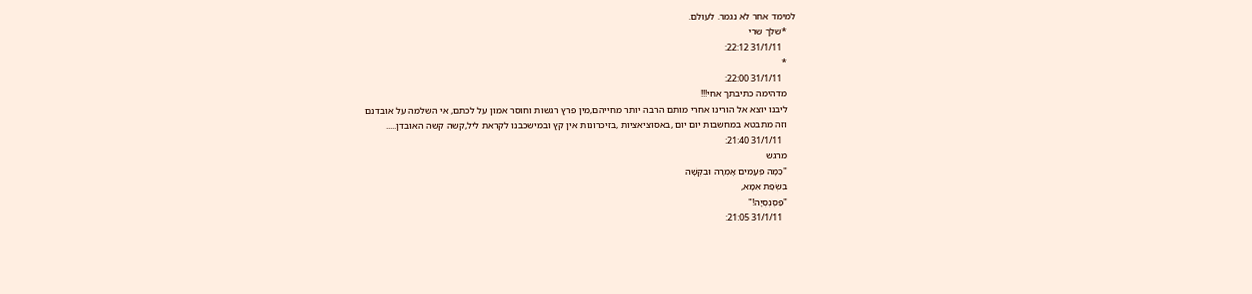למימד אחר לא נגמר. לעולם.
    *שלך שרי
      31/1/11 22:12:
    *
      31/1/11 22:00:
    מדהימה כתיבתך אחי!!!
    ליבנו יוצא אל הורינו אחרי מותם הרבה יותר מחייהם,מין פרץ רגשות וחוסר אמון על לכתם, אי השלמה על אובדנם
    וזה מתבטא במחשבות יום יום ,באסוציאציות ,בזיכרונות אין קץ ובמישכבנו לקראת ליל,קשה קשה האובדן.....
      31/1/11 21:40:
    מרגש
    "כַּמָּה פְּעָמִים אָמְרָה וּבִקְּשָׁה
    בִּשְׂפַת אִמָּא,
    "פַּסֶנְסְיָה!"
      31/1/11 21:05: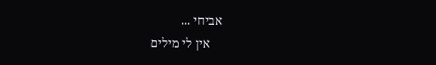אביחי ...
    אין לי מילים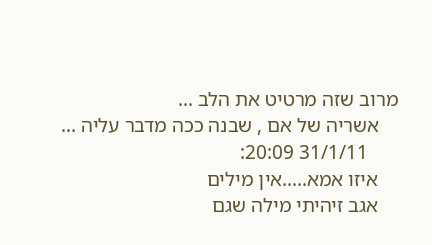מרוב שזה מרטיט את הלב ...
    אשריה של אם , שבנה ככה מדבר עליה ...
      31/1/11 20:09:
    איזו אמא.....אין מילים
    אגב זיהיתי מילה שגם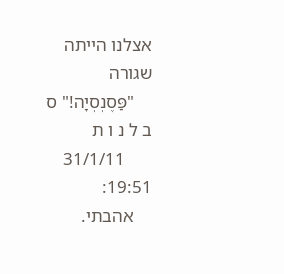אצלנו הייתה שגורה
    "פַּסֶנְסְיָה!" ס ב ל נ ו ת
      31/1/11 19:51:
    אהבתי.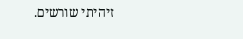זיהיתי שורשים.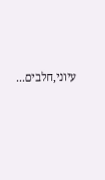עיוני,חלבים...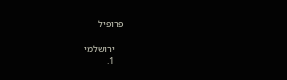פרופיל

    ירושלמי
    1.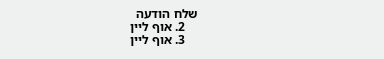שלח הודעה
    2. אוף ליין
    3. אוף ליין